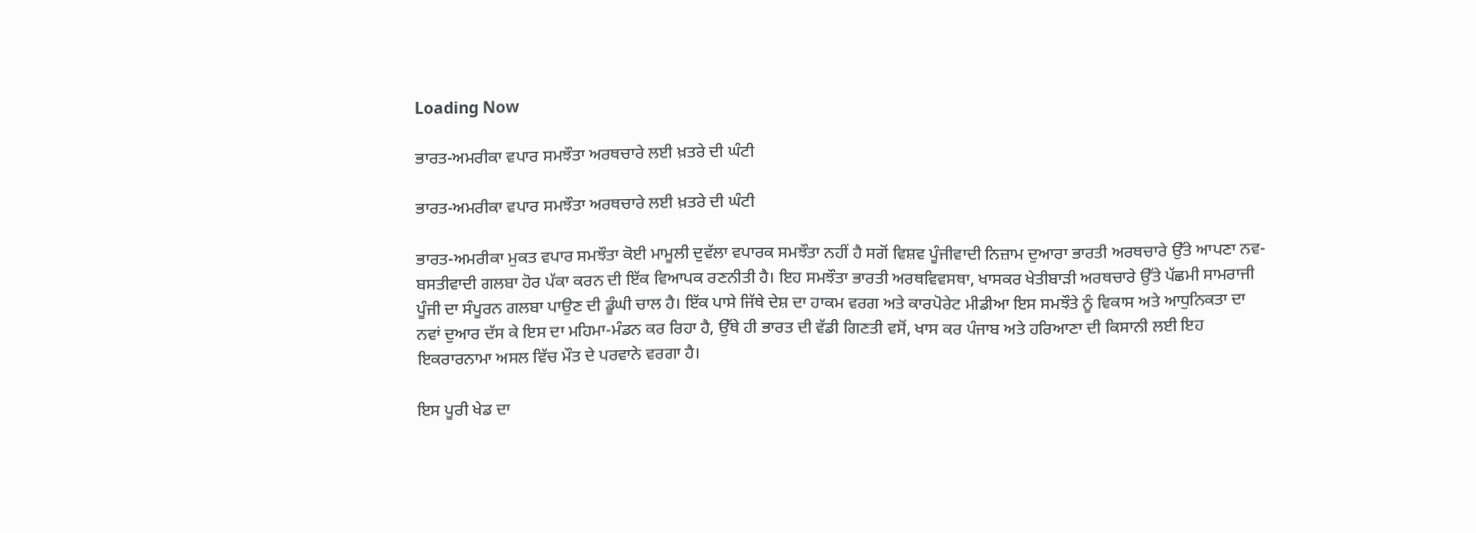Loading Now

ਭਾਰਤ-ਅਮਰੀਕਾ ਵਪਾਰ ਸਮਝੌਤਾ ਅਰਥਚਾਰੇ ਲਈ ਖ਼ਤਰੇ ਦੀ ਘੰਟੀ

ਭਾਰਤ-ਅਮਰੀਕਾ ਵਪਾਰ ਸਮਝੌਤਾ ਅਰਥਚਾਰੇ ਲਈ ਖ਼ਤਰੇ ਦੀ ਘੰਟੀ

ਭਾਰਤ-ਅਮਰੀਕਾ ਮੁਕਤ ਵਪਾਰ ਸਮਝੌਤਾ ਕੋਈ ਮਾਮੂਲੀ ਦੁਵੱਲਾ ਵਪਾਰਕ ਸਮਝੌਤਾ ਨਹੀਂ ਹੈ ਸਗੋਂ ਵਿਸ਼ਵ ਪੂੰਜੀਵਾਦੀ ਨਿਜ਼ਾਮ ਦੁਆਰਾ ਭਾਰਤੀ ਅਰਥਚਾਰੇ ਉੱਤੇ ਆਪਣਾ ਨਵ-ਬਸਤੀਵਾਦੀ ਗਲਬਾ ਹੋਰ ਪੱਕਾ ਕਰਨ ਦੀ ਇੱਕ ਵਿਆਪਕ ਰਣਨੀਤੀ ਹੈ। ਇਹ ਸਮਝੌਤਾ ਭਾਰਤੀ ਅਰਥਵਿਵਸਥਾ, ਖਾਸਕਰ ਖੇਤੀਬਾੜੀ ਅਰਥਚਾਰੇ ਉੱਤੇ ਪੱਛਮੀ ਸਾਮਰਾਜੀ ਪੂੰਜੀ ਦਾ ਸੰਪੂਰਨ ਗਲਬਾ ਪਾਉਣ ਦੀ ਡੂੰਘੀ ਚਾਲ ਹੈ। ਇੱਕ ਪਾਸੇ ਜਿੱਥੇ ਦੇਸ਼ ਦਾ ਹਾਕਮ ਵਰਗ ਅਤੇ ਕਾਰਪੋਰੇਟ ਮੀਡੀਆ ਇਸ ਸਮਝੌਤੇ ਨੂੰ ਵਿਕਾਸ ਅਤੇ ਆਧੁਨਿਕਤਾ ਦਾ ਨਵਾਂ ਦੁਆਰ ਦੱਸ ਕੇ ਇਸ ਦਾ ਮਹਿਮਾ-ਮੰਡਨ ਕਰ ਰਿਹਾ ਹੈ, ਉੱਥੇ ਹੀ ਭਾਰਤ ਦੀ ਵੱਡੀ ਗਿਣਤੀ ਵਸੋਂ, ਖਾਸ ਕਰ ਪੰਜਾਬ ਅਤੇ ਹਰਿਆਣਾ ਦੀ ਕਿਸਾਨੀ ਲਈ ਇਹ ਇਕਰਾਰਨਾਮਾ ਅਸਲ ਵਿੱਚ ਮੌਤ ਦੇ ਪਰਵਾਨੇ ਵਰਗਾ ਹੈ।

ਇਸ ਪੂਰੀ ਖੇਡ ਦਾ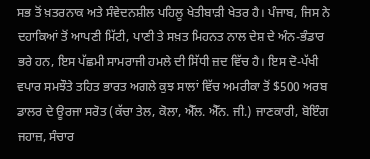ਸਭ ਤੋਂ ਖ਼ਤਰਨਾਕ ਅਤੇ ਸੰਵੇਦਨਸ਼ੀਲ ਪਹਿਲੂ ਖੇਤੀਬਾੜੀ ਖੇਤਰ ਹੈ। ਪੰਜਾਬ, ਜਿਸ ਨੇ ਦਹਾਕਿਆਂ ਤੋਂ ਆਪਣੀ ਮਿੱਟੀ, ਪਾਣੀ ਤੇ ਸਖ਼ਤ ਮਿਹਨਤ ਨਾਲ ਦੇਸ਼ ਦੇ ਅੰਨ-ਭੰਡਾਰ ਭਰੇ ਹਨ, ਇਸ ਪੱਛਮੀ ਸਾਮਰਾਜੀ ਹਮਲੇ ਦੀ ਸਿੱਧੀ ਜ਼ਦ ਵਿੱਚ ਹੈ। ਇਸ ਦੋ-ਪੱਖੀ ਵਪਾਰ ਸਮਝੌਤੇ ਤਹਿਤ ਭਾਰਤ ਅਗਲੇ ਕੁਝ ਸਾਲਾਂ ਵਿੱਚ ਅਮਰੀਕਾ ਤੋਂ $500 ਅਰਬ ਡਾਲਰ ਦੇ ਊਰਜਾ ਸਰੋਤ (ਕੱਚਾ ਤੇਲ, ਕੋਲਾ, ਐੱਲ. ਐੱਨ. ਜੀ.) ਜਾਣਕਾਰੀ, ਬੋਇੰਗ ਜਹਾਜ਼, ਸੰਚਾਰ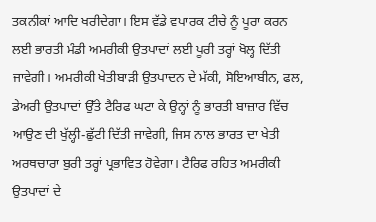ਤਕਨੀਕਾਂ ਆਦਿ ਖਰੀਦੇਗਾ। ਇਸ ਵੱਡੇ ਵਪਾਰਕ ਟੀਚੇ ਨੂੰ ਪੂਰਾ ਕਰਨ ਲਈ ਭਾਰਤੀ ਮੰਡੀ ਅਮਰੀਕੀ ਉਤਪਾਦਾਂ ਲਈ ਪੂਰੀ ਤਰ੍ਹਾਂ ਖੋਲ੍ਹ ਦਿੱਤੀ ਜਾਵੇਗੀ। ਅਮਰੀਕੀ ਖੇਤੀਬਾੜੀ ਉਤਪਾਦਨ ਦੇ ਮੱਕੀ, ਸੋਇਆਬੀਨ, ਫਲ, ਡੇਅਰੀ ਉਤਪਾਦਾਂ ਉੱਤੇ ਟੈਰਿਫ ਘਟਾ ਕੇ ਉਨ੍ਹਾਂ ਨੂੰ ਭਾਰਤੀ ਬਾਜ਼ਾਰ ਵਿੱਚ ਆਉਣ ਦੀ ਖੁੱਲ੍ਹੀ-ਛੁੱਟੀ ਦਿੱਤੀ ਜਾਵੇਗੀ, ਜਿਸ ਨਾਲ ਭਾਰਤ ਦਾ ਖੇਤੀ ਅਰਥਚਾਰਾ ਬੁਰੀ ਤਰ੍ਹਾਂ ਪ੍ਰਭਾਵਿਤ ਹੋਵੇਗਾ। ਟੈਰਿਫ ਰਹਿਤ ਅਮਰੀਕੀ ਉਤਪਾਦਾਂ ਦੇ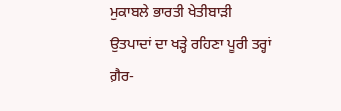ਮੁਕਾਬਲੇ ਭਾਰਤੀ ਖੇਤੀਬਾੜੀ ਉਤਪਾਦਾਂ ਦਾ ਖੜ੍ਹੇ ਰਹਿਣਾ ਪੂਰੀ ਤਰ੍ਹਾਂ ਗ਼ੈਰ-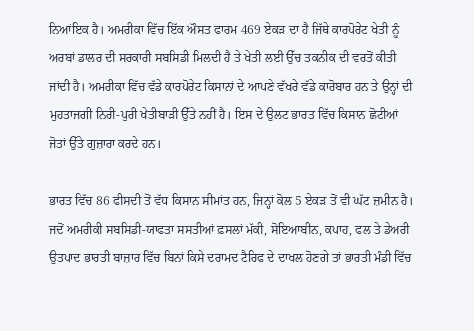ਨਿਆਂਇਕ ਹੈ। ਅਮਰੀਕਾ ਵਿੱਚ ਇੱਕ ਔਸਤ ਫਾਰਮ 469 ਏਕੜ ਦਾ ਹੈ ਜਿੱਥੇ ਕਾਰਪੋਰੇਟ ਖੇਤੀ ਨੂੰ ਅਰਬਾਂ ਡਾਲਰ ਦੀ ਸਰਕਾਰੀ ਸਬਸਿਡੀ ਮਿਲਦੀ ਹੈ ਤੇ ਖੇਤੀ ਲਈ ਉੱਚ ਤਕਨੀਕ ਦੀ ਵਰਤੋਂ ਕੀਤੀ ਜਾਂਦੀ ਹੈ। ਅਮਰੀਕਾ ਵਿੱਚ ਵੱਡੇ ਕਾਰਪੋਰੇਟ ਕਿਸਾਨਾਂ ਦੇ ਆਪਣੇ ਵੱਖਰੇ ਵੱਡੇ ਕਾਰੋਬਾਰ ਹਨ ਤੇ ਉਨ੍ਹਾਂ ਦੀ ਮੁਹਤਾਜਗੀ ਨਿਰੀ-ਪੁਰੀ ਖੇਤੀਬਾੜੀ ਉੱਤੇ ਨਹੀਂ ਹੈ। ਇਸ ਦੇ ਉਲਟ ਭਾਰਤ ਵਿੱਚ ਕਿਸਾਨ ਛੋਟੀਆਂ ਜੋਤਾਂ ਉੱਤੇ ਗੁਜ਼ਾਰਾ ਕਰਦੇ ਹਨ।

ਭਾਰਤ ਵਿੱਚ 86 ਫੀਸਦੀ ਤੋਂ ਵੱਧ ਕਿਸਾਨ ਸੀਮਾਂਤ ਹਨ, ਜਿਨ੍ਹਾਂ ਕੋਲ 5 ਏਕੜ ਤੋਂ ਵੀ ਘੱਟ ਜ਼ਮੀਨ ਹੈ। ਜਦੋਂ ਅਮਰੀਕੀ ਸਬਸਿਡੀ-ਯਾਫਤਾ ਸਸਤੀਆਂ ਫ਼ਸਲਾਂ ਮੱਕੀ, ਸੋਇਆਬੀਨ, ਕਪਾਹ, ਫਲ ਤੇ ਡੇਅਰੀ ਉਤਪਾਦ ਭਾਰਤੀ ਬਾਜ਼ਾਰ ਵਿੱਚ ਬਿਨਾਂ ਕਿਸੇ ਦਰਾਮਦ ਟੈਰਿਫ ਦੇ ਦਾਖਲ ਹੋਣਗੇ ਤਾਂ ਭਾਰਤੀ ਮੰਡੀ ਵਿੱਚ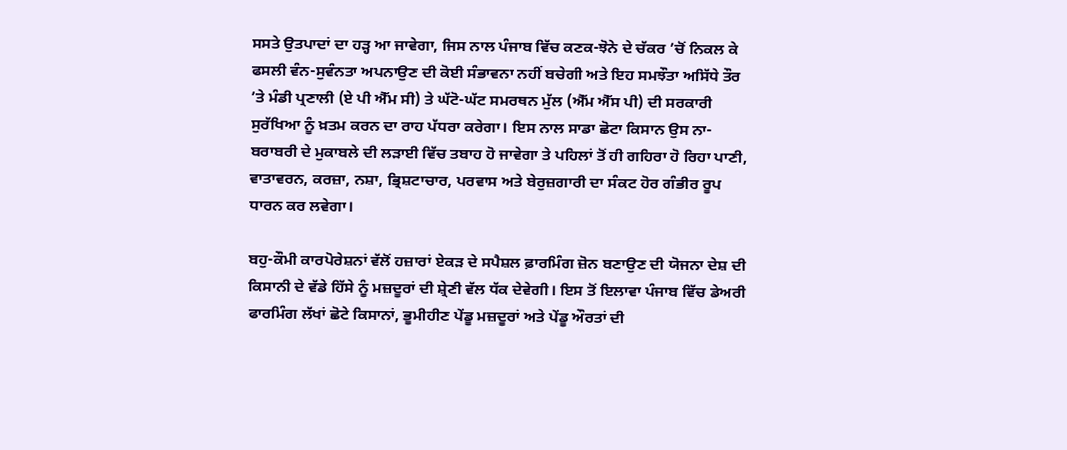ਸਸਤੇ ਉਤਪਾਦਾਂ ਦਾ ਹੜ੍ਹ ਆ ਜਾਵੇਗਾ, ਜਿਸ ਨਾਲ ਪੰਜਾਬ ਵਿੱਚ ਕਣਕ-ਝੋਨੇ ਦੇ ਚੱਕਰ ’ਚੋਂ ਨਿਕਲ ਕੇ ਫਸਲੀ ਵੰਨ-ਸੁਵੰਨਤਾ ਅਪਨਾਉਣ ਦੀ ਕੋਈ ਸੰਭਾਵਨਾ ਨਹੀਂ ਬਚੇਗੀ ਅਤੇ ਇਹ ਸਮਝੌਤਾ ਅਸਿੱਧੇ ਤੌਰ ’ਤੇ ਮੰਡੀ ਪ੍ਰਣਾਲੀ (ਏ ਪੀ ਐੱਮ ਸੀ) ਤੇ ਘੱਟੋ-ਘੱਟ ਸਮਰਥਨ ਮੁੱਲ (ਐੱਮ ਐੱਸ ਪੀ) ਦੀ ਸਰਕਾਰੀ ਸੁਰੱਖਿਆ ਨੂੰ ਖ਼ਤਮ ਕਰਨ ਦਾ ਰਾਹ ਪੱਧਰਾ ਕਰੇਗਾ। ਇਸ ਨਾਲ ਸਾਡਾ ਛੋਟਾ ਕਿਸਾਨ ਉਸ ਨਾ-ਬਰਾਬਰੀ ਦੇ ਮੁਕਾਬਲੇ ਦੀ ਲੜਾਈ ਵਿੱਚ ਤਬਾਹ ਹੋ ਜਾਵੇਗਾ ਤੇ ਪਹਿਲਾਂ ਤੋਂ ਹੀ ਗਹਿਰਾ ਹੋ ਰਿਹਾ ਪਾਣੀ, ਵਾਤਾਵਰਨ, ਕਰਜ਼ਾ, ਨਸ਼ਾ, ਭ੍ਰਿਸ਼ਟਾਚਾਰ, ਪਰਵਾਸ ਅਤੇ ਬੇਰੁਜ਼ਗਾਰੀ ਦਾ ਸੰਕਟ ਹੋਰ ਗੰਭੀਰ ਰੂਪ ਧਾਰਨ ਕਰ ਲਵੇਗਾ।

ਬਹੁ-ਕੌਮੀ ਕਾਰਪੋਰੇਸ਼ਨਾਂ ਵੱਲੋਂ ਹਜ਼ਾਰਾਂ ਏਕੜ ਦੇ ਸਪੈਸ਼ਲ ਫ਼ਾਰਮਿੰਗ ਜ਼ੋਨ ਬਣਾਉਣ ਦੀ ਯੋਜਨਾ ਦੇਸ਼ ਦੀ ਕਿਸਾਨੀ ਦੇ ਵੱਡੇ ਹਿੱਸੇ ਨੂੰ ਮਜ਼ਦੂਰਾਂ ਦੀ ਸ਼੍ਰੇਣੀ ਵੱਲ ਧੱਕ ਦੇਵੇਗੀ। ਇਸ ਤੋਂ ਇਲਾਵਾ ਪੰਜਾਬ ਵਿੱਚ ਡੇਅਰੀ ਫਾਰਮਿੰਗ ਲੱਖਾਂ ਛੋਟੇ ਕਿਸਾਨਾਂ, ਭੂਮੀਹੀਣ ਪੇਂਡੂ ਮਜ਼ਦੂਰਾਂ ਅਤੇ ਪੇਂਡੂ ਔਰਤਾਂ ਦੀ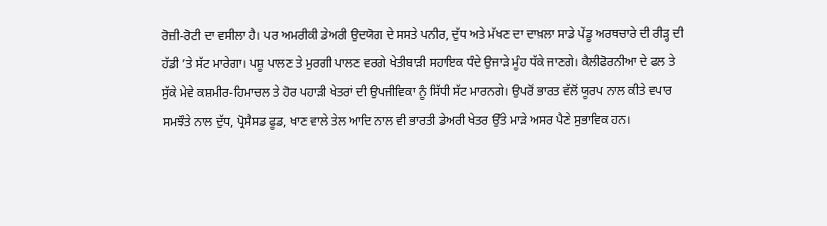ਰੋਜ਼ੀ-ਰੋਟੀ ਦਾ ਵਸੀਲਾ ਹੈ। ਪਰ ਅਮਰੀਕੀ ਡੇਅਰੀ ਉਦਯੋਗ ਦੇ ਸਸਤੇ ਪਨੀਰ, ਦੁੱਧ ਅਤੇ ਮੱਖਣ ਦਾ ਦਾਖ਼ਲਾ ਸਾਡੇ ਪੇਂਡੂ ਅਰਥਚਾਰੇ ਦੀ ਰੀੜ੍ਹ ਦੀ ਹੱਡੀ ’ਤੇ ਸੱਟ ਮਾਰੇਗਾ। ਪਸ਼ੂ ਪਾਲਣ ਤੇ ਮੁਰਗੀ ਪਾਲਣ ਵਰਗੇ ਖੇਤੀਬਾੜੀ ਸਹਾਇਕ ਧੰਦੇ ਉਜਾੜੇ ਮੂੰਹ ਧੱਕੇ ਜਾਣਗੇ। ਕੈਲੀਫੋਰਨੀਆ ਦੇ ਫਲ ਤੇ ਸੁੱਕੇ ਮੇਵੇ ਕਸ਼ਮੀਰ-ਹਿਮਾਚਲ ਤੇ ਹੋਰ ਪਹਾੜੀ ਖੇਤਰਾਂ ਦੀ ਉਪਜੀਵਿਕਾ ਨੂੰ ਸਿੱਧੀ ਸੱਟ ਮਾਰਨਗੇ। ਉਪਰੋਂ ਭਾਰਤ ਵੱਲੋਂ ਯੂਰਪ ਨਾਲ ਕੀਤੇ ਵਪਾਰ ਸਮਝੌਤੇ ਨਾਲ ਦੁੱਧ, ਪ੍ਰੋਸੈਸਡ ਫੂਡ, ਖਾਣ ਵਾਲੇ ਤੇਲ ਆਦਿ ਨਾਲ ਵੀ ਭਾਰਤੀ ਡੇਅਰੀ ਖੇਤਰ ਉੱਤੇ ਮਾੜੇ ਅਸਰ ਪੈਣੇ ਸੁਭਾਵਿਕ ਹਨ।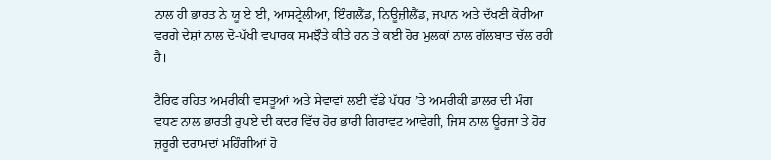ਨਾਲ ਹੀ ਭਾਰਤ ਨੇ ਯੂ ਏ ਈ, ਆਸਟ੍ਰੇਲੀਆ, ਇੰਗਲੈਂਡ, ਨਿਊਜ਼ੀਲੈਂਡ, ਜਪਾਨ ਅਤੇ ਦੱਖਣੀ ਕੋਰੀਆ ਵਰਗੇ ਦੇਸ਼ਾਂ ਨਾਲ ਦੋ-ਪੱਖੀ ਵਪਾਰਕ ਸਮਝੌਤੇ ਕੀਤੇ ਹਨ ਤੇ ਕਈ ਹੋਰ ਮੁਲਕਾਂ ਨਾਲ ਗੱਲਬਾਤ ਚੱਲ ਰਹੀ ਹੈ।

ਟੈਰਿਫ ਰਹਿਤ ਅਮਰੀਕੀ ਵਸਤੂਆਂ ਅਤੇ ਸੇਵਾਵਾਂ ਲਈ ਵੱਡੇ ਪੱਧਰ ’ਤੇ ਅਮਰੀਕੀ ਡਾਲਰ ਦੀ ਮੰਗ ਵਧਣ ਨਾਲ ਭਾਰਤੀ ਰੁਪਏ ਦੀ ਕਦਰ ਵਿੱਚ ਹੋਰ ਭਾਰੀ ਗਿਰਾਵਟ ਆਵੇਗੀ, ਜਿਸ ਨਾਲ ਊਰਜਾ ਤੇ ਹੋਰ ਜ਼ਰੂਰੀ ਦਰਾਮਦਾਂ ਮਹਿੰਗੀਆਂ ਹੋ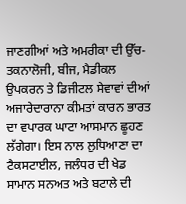ਜਾਣਗੀਆਂ ਅਤੇ ਅਮਰੀਕਾ ਦੀ ਉੱਚ-ਤਕਨਾਲੋਜੀ, ਬੀਜ, ਮੈਡੀਕਲ ਉਪਕਰਨ ਤੇ ਡਿਜੀਟਲ ਸੇਵਾਵਾਂ ਦੀਆਂ ਅਜਾਰੇਦਾਰਾਨਾ ਕੀਮਤਾਂ ਕਾਰਨ ਭਾਰਤ ਦਾ ਵਪਾਰਕ ਘਾਟਾ ਆਸਮਾਨ ਛੂਹਣ ਲੱਗੇਗਾ। ਇਸ ਨਾਲ ਲੁਧਿਆਣਾ ਦਾ ਟੈਕਸਟਾਈਲ, ਜਲੰਧਰ ਦੀ ਖੇਡ ਸਾਮਾਨ ਸਨਅਤ ਅਤੇ ਬਟਾਲੇ ਦੀ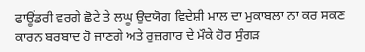ਫਾਊਂਡਰੀ ਵਰਗੇ ਛੋਟੇ ਤੇ ਲਘੂ ਉਦਯੋਗ ਵਿਦੇਸ਼ੀ ਮਾਲ ਦਾ ਮੁਕਾਬਲਾ ਨਾ ਕਰ ਸਕਣ ਕਾਰਨ ਬਰਬਾਦ ਹੋ ਜਾਣਗੇ ਅਤੇ ਰੁਜ਼ਗਾਰ ਦੇ ਮੌਕੇ ਹੋਰ ਸੁੰਗੜ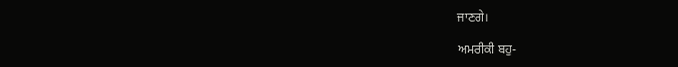ਜਾਣਗੇ।

ਅਮਰੀਕੀ ਬਹੁ-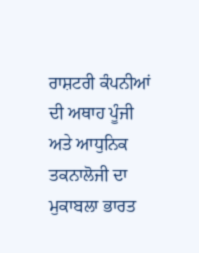ਰਾਸ਼ਟਰੀ ਕੰਪਨੀਆਂ ਦੀ ਅਥਾਹ ਪੂੰਜੀ ਅਤੇ ਆਧੁਨਿਕ ਤਕਨਾਲੋਜੀ ਦਾ ਮੁਕਾਬਲਾ ਭਾਰਤ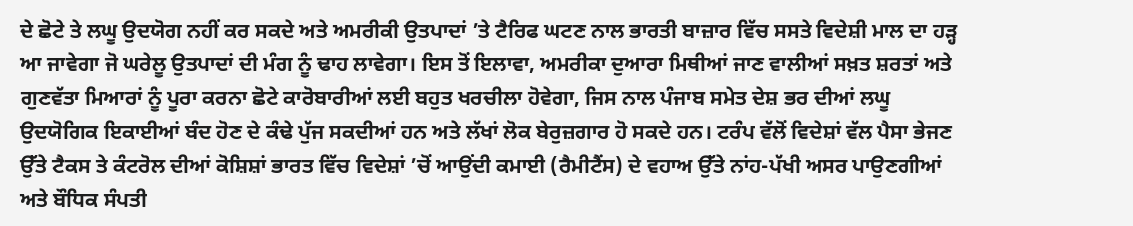ਦੇ ਛੋਟੇ ਤੇ ਲਘੂ ਉਦਯੋਗ ਨਹੀਂ ਕਰ ਸਕਦੇ ਅਤੇ ਅਮਰੀਕੀ ਉਤਪਾਦਾਂ ’ਤੇ ਟੈਰਿਫ ਘਟਣ ਨਾਲ ਭਾਰਤੀ ਬਾਜ਼ਾਰ ਵਿੱਚ ਸਸਤੇ ਵਿਦੇਸ਼ੀ ਮਾਲ ਦਾ ਹੜ੍ਹ ਆ ਜਾਵੇਗਾ ਜੋ ਘਰੇਲੂ ਉਤਪਾਦਾਂ ਦੀ ਮੰਗ ਨੂੰ ਢਾਹ ਲਾਵੇਗਾ। ਇਸ ਤੋਂ ਇਲਾਵਾ, ਅਮਰੀਕਾ ਦੁਆਰਾ ਮਿਥੀਆਂ ਜਾਣ ਵਾਲੀਆਂ ਸਖ਼ਤ ਸ਼ਰਤਾਂ ਅਤੇ ਗੁਣਵੱਤਾ ਮਿਆਰਾਂ ਨੂੰ ਪੂਰਾ ਕਰਨਾ ਛੋਟੇ ਕਾਰੋਬਾਰੀਆਂ ਲਈ ਬਹੁਤ ਖਰਚੀਲਾ ਹੋਵੇਗਾ, ਜਿਸ ਨਾਲ ਪੰਜਾਬ ਸਮੇਤ ਦੇਸ਼ ਭਰ ਦੀਆਂ ਲਘੂ ਉਦਯੋਗਿਕ ਇਕਾਈਆਂ ਬੰਦ ਹੋਣ ਦੇ ਕੰਢੇ ਪੁੱਜ ਸਕਦੀਆਂ ਹਨ ਅਤੇ ਲੱਖਾਂ ਲੋਕ ਬੇਰੁਜ਼ਗਾਰ ਹੋ ਸਕਦੇ ਹਨ। ਟਰੰਪ ਵੱਲੋਂ ਵਿਦੇਸ਼ਾਂ ਵੱਲ ਪੈਸਾ ਭੇਜਣ ਉੱਤੇ ਟੈਕਸ ਤੇ ਕੰਟਰੋਲ ਦੀਆਂ ਕੋਸ਼ਿਸ਼ਾਂ ਭਾਰਤ ਵਿੱਚ ਵਿਦੇਸ਼ਾਂ ’ਚੋਂ ਆਉਂਦੀ ਕਮਾਈ (ਰੈਮੀਟੈਂਸ) ਦੇ ਵਹਾਅ ਉੱਤੇ ਨਾਂਹ-ਪੱਖੀ ਅਸਰ ਪਾਉਣਗੀਆਂ ਅਤੇ ਬੌਧਿਕ ਸੰਪਤੀ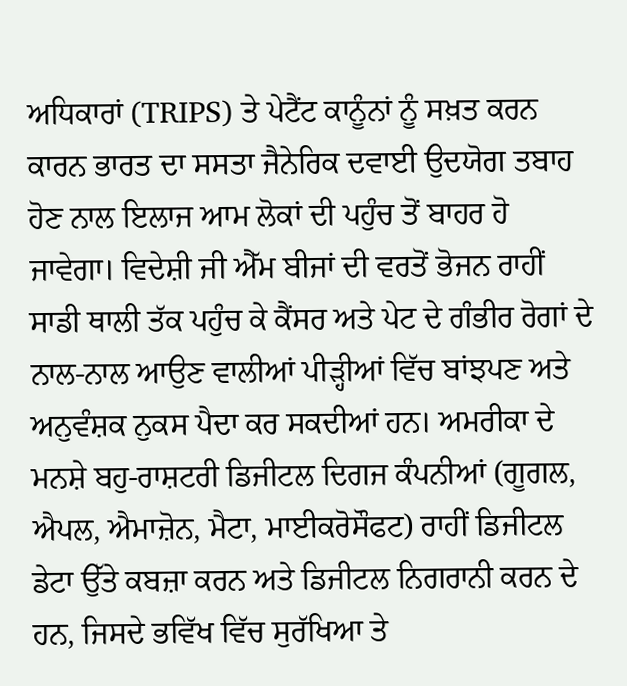ਅਧਿਕਾਰਾਂ (TRIPS) ਤੇ ਪੇਟੈਂਟ ਕਾਨੂੰਨਾਂ ਨੂੰ ਸਖ਼ਤ ਕਰਨ ਕਾਰਨ ਭਾਰਤ ਦਾ ਸਸਤਾ ਜੈਨੇਰਿਕ ਦਵਾਈ ਉਦਯੋਗ ਤਬਾਹ ਹੋਣ ਨਾਲ ਇਲਾਜ ਆਮ ਲੋਕਾਂ ਦੀ ਪਹੁੰਚ ਤੋਂ ਬਾਹਰ ਹੋ ਜਾਵੇਗਾ। ਵਿਦੇਸ਼ੀ ਜੀ ਐੱਮ ਬੀਜਾਂ ਦੀ ਵਰਤੋਂ ਭੋਜਨ ਰਾਹੀਂ ਸਾਡੀ ਥਾਲੀ ਤੱਕ ਪਹੁੰਚ ਕੇ ਕੈਂਸਰ ਅਤੇ ਪੇਟ ਦੇ ਗੰਭੀਰ ਰੋਗਾਂ ਦੇ ਨਾਲ-ਨਾਲ ਆਉਣ ਵਾਲੀਆਂ ਪੀੜ੍ਹੀਆਂ ਵਿੱਚ ਬਾਂਝਪਣ ਅਤੇ ਅਨੁਵੰਸ਼ਕ ਨੁਕਸ ਪੈਦਾ ਕਰ ਸਕਦੀਆਂ ਹਨ। ਅਮਰੀਕਾ ਦੇ ਮਨਸ਼ੇ ਬਹੁ-ਰਾਸ਼ਟਰੀ ਡਿਜੀਟਲ ਦਿਗਜ ਕੰਪਨੀਆਂ (ਗੂਗਲ, ਐਪਲ, ਐਮਾਜ਼ੋਨ, ਮੈਟਾ, ਮਾਈਕਰੋਸੌਫਟ) ਰਾਹੀਂ ਡਿਜੀਟਲ ਡੇਟਾ ਉੱਤੇ ਕਬਜ਼ਾ ਕਰਨ ਅਤੇ ਡਿਜੀਟਲ ਨਿਗਰਾਨੀ ਕਰਨ ਦੇ ਹਨ, ਜਿਸਦੇ ਭਵਿੱਖ ਵਿੱਚ ਸੁਰੱਖਿਆ ਤੇ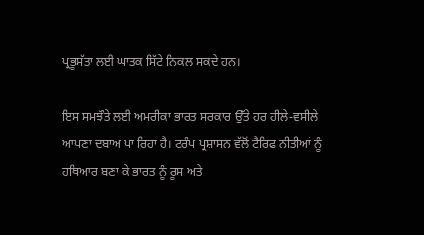ਪ੍ਰਭੂਸੱਤਾ ਲਈ ਘਾਤਕ ਸਿੱਟੇ ਨਿਕਲ ਸਕਦੇ ਹਨ।

ਇਸ ਸਮਝੌਤੇ ਲਈ ਅਮਰੀਕਾ ਭਾਰਤ ਸਰਕਾਰ ਉੱਤੇ ਹਰ ਹੀਲੇ-ਵਸੀਲੇ ਆਪਣਾ ਦਬਾਅ ਪਾ ਰਿਹਾ ਹੈ। ਟਰੰਪ ਪ੍ਰਸ਼ਾਸਨ ਵੱਲੋਂ ਟੈਰਿਫ ਨੀਤੀਆਂ ਨੂੰ ਹਥਿਆਰ ਬਣਾ ਕੇ ਭਾਰਤ ਨੂੰ ਰੂਸ ਅਤੇ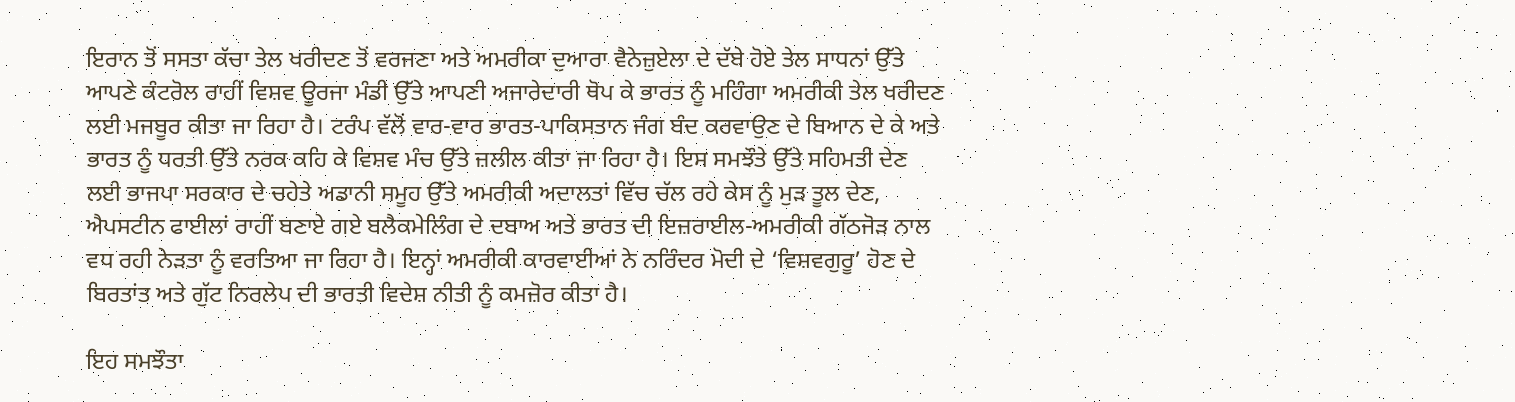ਇਰਾਨ ਤੋਂ ਸਸਤਾ ਕੱਚਾ ਤੇਲ ਖਰੀਦਣ ਤੋਂ ਵਰਜਣਾ ਅਤੇ ਅਮਰੀਕਾ ਦੁਆਰਾ ਵੈਨੇਜ਼ੁਏਲਾ ਦੇ ਦੱਬੇ ਹੋਏ ਤੇਲ ਸਾਧਨਾਂ ਉੱਤੇ ਆਪਣੇ ਕੰਟਰੋਲ ਰਾਹੀਂ ਵਿਸ਼ਵ ਊਰਜਾ ਮੰਡੀ ਉੱਤੇ ਆਪਣੀ ਅਜਾਰੇਦਾਰੀ ਥੋਪ ਕੇ ਭਾਰਤ ਨੂੰ ਮਹਿੰਗਾ ਅਮਰੀਕੀ ਤੇਲ ਖਰੀਦਣ ਲਈ ਮਜਬੂਰ ਕੀਤਾ ਜਾ ਰਿਹਾ ਹੈ। ਟਰੰਪ ਵੱਲੋਂ ਵਾਰ-ਵਾਰ ਭਾਰਤ-ਪਾਕਿਸਤਾਨ ਜੰਗ ਬੰਦ ਕਰਵਾਉਣ ਦੇ ਬਿਆਨ ਦੇ ਕੇ ਅਤੇ ਭਾਰਤ ਨੂੰ ਧਰਤੀ ਉੱਤੇ ਨਰਕ ਕਹਿ ਕੇ ਵਿਸ਼ਵ ਮੰਚ ਉੱਤੇ ਜ਼ਲੀਲ ਕੀਤਾ ਜਾ ਰਿਹਾ ਹੈ। ਇਸ ਸਮਝੌਤੇ ਉੱਤੇ ਸਹਿਮਤੀ ਦੇਣ ਲਈ ਭਾਜਪਾ ਸਰਕਾਰ ਦੇ ਚਹੇਤੇ ਅਡਾਨੀ ਸਮੂਹ ਉੱਤੇ ਅਮਰੀਕੀ ਅਦਾਲਤਾਂ ਵਿੱਚ ਚੱਲ ਰਹੇ ਕੇਸ ਨੂੰ ਮੁੜ ਤੂਲ ਦੇਣ, ਐਪਸਟੀਨ ਫਾਈਲਾਂ ਰਾਹੀਂ ਬਣਾਏ ਗਏ ਬਲੈਕਮੇਲਿੰਗ ਦੇ ਦਬਾਅ ਅਤੇ ਭਾਰਤ ਦੀ ਇਜ਼ਰਾਈਲ-ਅਮਰੀਕੀ ਗੱਠਜੋੜ ਨਾਲ ਵਧ ਰਹੀ ਨੇੜਤਾ ਨੂੰ ਵਰਤਿਆ ਜਾ ਰਿਹਾ ਹੈ। ਇਨ੍ਹਾਂ ਅਮਰੀਕੀ ਕਾਰਵਾਈਆਂ ਨੇ ਨਰਿੰਦਰ ਮੋਦੀ ਦੇ ‘ਵਿਸ਼ਵਗੁਰੂ’ ਹੋਣ ਦੇ ਬਿਰਤਾਂਤ ਅਤੇ ਗੁੱਟ ਨਿਰਲੇਪ ਦੀ ਭਾਰਤੀ ਵਿਦੇਸ਼ ਨੀਤੀ ਨੂੰ ਕਮਜ਼ੋਰ ਕੀਤਾ ਹੈ।

ਇਹ ਸਮਝੌਤਾ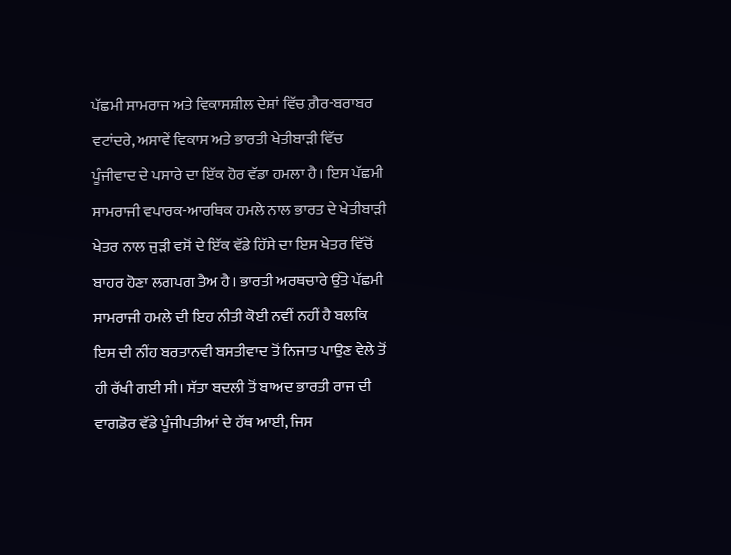ਪੱਛਮੀ ਸਾਮਰਾਜ ਅਤੇ ਵਿਕਾਸਸ਼ੀਲ ਦੇਸ਼ਾਂ ਵਿੱਚ ਗ਼ੈਰ-ਬਰਾਬਰ ਵਟਾਂਦਰੇ, ਅਸਾਵੇਂ ਵਿਕਾਸ ਅਤੇ ਭਾਰਤੀ ਖੇਤੀਬਾੜੀ ਵਿੱਚ ਪੂੰਜੀਵਾਦ ਦੇ ਪਸਾਰੇ ਦਾ ਇੱਕ ਹੋਰ ਵੱਡਾ ਹਮਲਾ ਹੈ। ਇਸ ਪੱਛਮੀ ਸਾਮਰਾਜੀ ਵਪਾਰਕ-ਆਰਥਿਕ ਹਮਲੇ ਨਾਲ ਭਾਰਤ ਦੇ ਖੇਤੀਬਾੜੀ ਖੇਤਰ ਨਾਲ ਜੁੜੀ ਵਸੋਂ ਦੇ ਇੱਕ ਵੱਡੇ ਹਿੱਸੇ ਦਾ ਇਸ ਖੇਤਰ ਵਿੱਚੋਂ ਬਾਹਰ ਹੋਣਾ ਲਗਪਗ ਤੈਅ ਹੈ। ਭਾਰਤੀ ਅਰਥਚਾਰੇ ਉੱਤੇ ਪੱਛਮੀ ਸਾਮਰਾਜੀ ਹਮਲੇ ਦੀ ਇਹ ਨੀਤੀ ਕੋਈ ਨਵੀਂ ਨਹੀਂ ਹੈ ਬਲਕਿ ਇਸ ਦੀ ਨੀਂਹ ਬਰਤਾਨਵੀ ਬਸਤੀਵਾਦ ਤੋਂ ਨਿਜਾਤ ਪਾਉਣ ਵੇਲੇ ਤੋਂ ਹੀ ਰੱਖੀ ਗਈ ਸੀ। ਸੱਤਾ ਬਦਲੀ ਤੋਂ ਬਾਅਦ ਭਾਰਤੀ ਰਾਜ ਦੀ ਵਾਗਡੋਰ ਵੱਡੇ ਪੂੰਜੀਪਤੀਆਂ ਦੇ ਹੱਥ ਆਈ, ਜਿਸ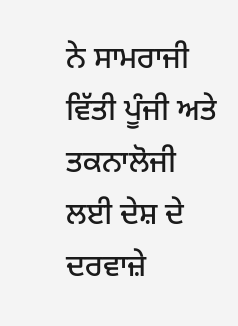ਨੇ ਸਾਮਰਾਜੀ ਵਿੱਤੀ ਪੂੰਜੀ ਅਤੇ ਤਕਨਾਲੋਜੀ ਲਈ ਦੇਸ਼ ਦੇ ਦਰਵਾਜ਼ੇ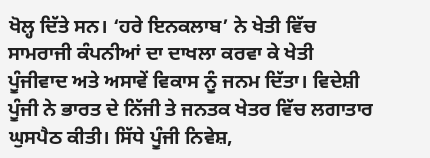ਖੋਲ੍ਹ ਦਿੱਤੇ ਸਨ। ‘ਹਰੇ ਇਨਕਲਾਬ’ ਨੇ ਖੇਤੀ ਵਿੱਚ ਸਾਮਰਾਜੀ ਕੰਪਨੀਆਂ ਦਾ ਦਾਖਲਾ ਕਰਵਾ ਕੇ ਖੇਤੀ ਪੂੰਜੀਵਾਦ ਅਤੇ ਅਸਾਵੇਂ ਵਿਕਾਸ ਨੂੰ ਜਨਮ ਦਿੱਤਾ। ਵਿਦੇਸ਼ੀ ਪੂੰਜੀ ਨੇ ਭਾਰਤ ਦੇ ਨਿੱਜੀ ਤੇ ਜਨਤਕ ਖੇਤਰ ਵਿੱਚ ਲਗਾਤਾਰ ਘੁਸਪੈਠ ਕੀਤੀ। ਸਿੱਧੇ ਪੂੰਜੀ ਨਿਵੇਸ਼,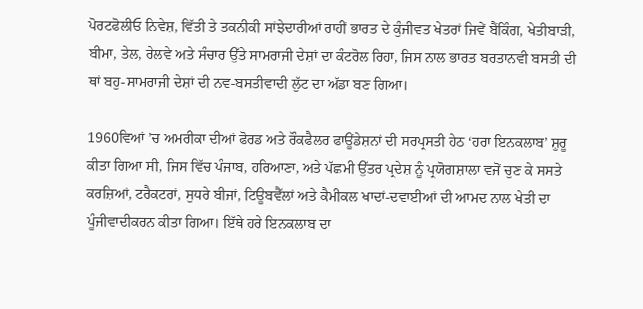ਪੋਰਟਫੋਲੀਓ ਨਿਵੇਸ਼, ਵਿੱਤੀ ਤੇ ਤਕਨੀਕੀ ਸਾਂਝੇਦਾਰੀਆਂ ਰਾਹੀਂ ਭਾਰਤ ਦੇ ਕੁੰਜੀਵਤ ਖੇਤਰਾਂ ਜਿਵੇਂ ਬੈਂਕਿੰਗ, ਖੇਤੀਬਾੜੀ, ਬੀਮਾ, ਤੇਲ, ਰੇਲਵੇ ਅਤੇ ਸੰਚਾਰ ਉੱਤੇ ਸਾਮਰਾਜੀ ਦੇਸ਼ਾਂ ਦਾ ਕੰਟਰੋਲ ਰਿਹਾ, ਜਿਸ ਨਾਲ ਭਾਰਤ ਬਰਤਾਨਵੀ ਬਸਤੀ ਦੀ ਥਾਂ ਬਹੁ-ਸਾਮਰਾਜੀ ਦੇਸ਼ਾਂ ਦੀ ਨਵ-ਬਸਤੀਵਾਦੀ ਲੁੱਟ ਦਾ ਅੱਡਾ ਬਣ ਗਿਆ।

1960ਵਿਆਂ ’ਚ ਅਮਰੀਕਾ ਦੀਆਂ ਫੋਰਡ ਅਤੇ ਰੌਕਫੈਲਰ ਫਾਊਂਡੇਸ਼ਨਾਂ ਦੀ ਸਰਪ੍ਰਸਤੀ ਹੇਠ ‘ਹਰਾ ਇਨਕਲਾਬ’ ਸ਼ੁਰੂ ਕੀਤਾ ਗਿਆ ਸੀ, ਜਿਸ ਵਿੱਚ ਪੰਜਾਬ, ਹਰਿਆਣਾ, ਅਤੇ ਪੱਛਮੀ ਉੱਤਰ ਪ੍ਰਦੇਸ਼ ਨੂੰ ਪ੍ਰਯੋਗਸ਼ਾਲਾ ਵਜੋਂ ਚੁਣ ਕੇ ਸਸਤੇ ਕਰਜ਼ਿਆਂ, ਟਰੈਕਟਰਾਂ, ਸੁਧਰੇ ਬੀਜਾਂ, ਟਿਊਬਵੈੱਲਾਂ ਅਤੇ ਕੈਮੀਕਲ ਖਾਦਾਂ-ਦਵਾਈਆਂ ਦੀ ਆਮਦ ਨਾਲ ਖੇਤੀ ਦਾ ਪੂੰਜੀਵਾਦੀਕਰਨ ਕੀਤਾ ਗਿਆ। ਇੱਥੇ ਹਰੇ ਇਨਕਲਾਬ ਦਾ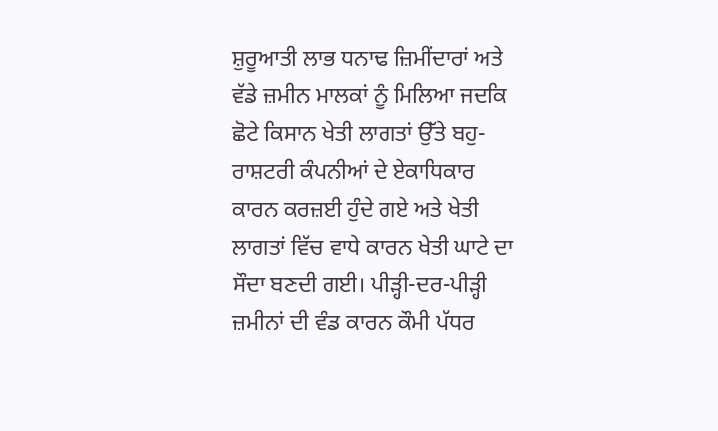ਸ਼ੁਰੂਆਤੀ ਲਾਭ ਧਨਾਢ ਜ਼ਿਮੀਂਦਾਰਾਂ ਅਤੇ ਵੱਡੇ ਜ਼ਮੀਨ ਮਾਲਕਾਂ ਨੂੰ ਮਿਲਿਆ ਜਦਕਿ ਛੋਟੇ ਕਿਸਾਨ ਖੇਤੀ ਲਾਗਤਾਂ ਉੱਤੇ ਬਹੁ-ਰਾਸ਼ਟਰੀ ਕੰਪਨੀਆਂ ਦੇ ਏਕਾਧਿਕਾਰ ਕਾਰਨ ਕਰਜ਼ਈ ਹੁੰਦੇ ਗਏ ਅਤੇ ਖੇਤੀ ਲਾਗਤਾਂ ਵਿੱਚ ਵਾਧੇ ਕਾਰਨ ਖੇਤੀ ਘਾਟੇ ਦਾ ਸੌਦਾ ਬਣਦੀ ਗਈ। ਪੀੜ੍ਹੀ-ਦਰ-ਪੀੜ੍ਹੀ ਜ਼ਮੀਨਾਂ ਦੀ ਵੰਡ ਕਾਰਨ ਕੌਮੀ ਪੱਧਰ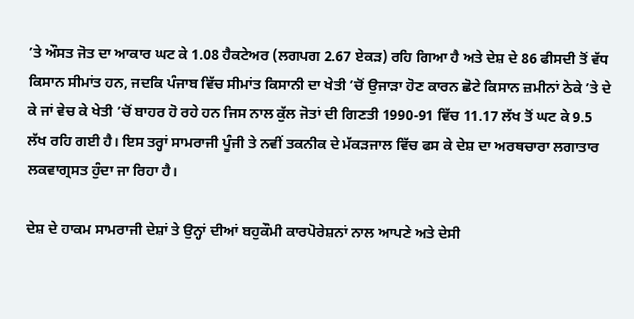’ਤੇ ਔਸਤ ਜੋਤ ਦਾ ਆਕਾਰ ਘਟ ਕੇ 1.08 ਹੈਕਟੇਅਰ (ਲਗਪਗ 2.67 ਏਕੜ) ਰਹਿ ਗਿਆ ਹੈ ਅਤੇ ਦੇਸ਼ ਦੇ 86 ਫੀਸਦੀ ਤੋਂ ਵੱਧ ਕਿਸਾਨ ਸੀਮਾਂਤ ਹਨ, ਜਦਕਿ ਪੰਜਾਬ ਵਿੱਚ ਸੀਮਾਂਤ ਕਿਸਾਨੀ ਦਾ ਖੇਤੀ ’ਚੋਂ ਉਜਾੜਾ ਹੋਣ ਕਾਰਨ ਛੋਟੇ ਕਿਸਾਨ ਜ਼ਮੀਨਾਂ ਠੇਕੇ ’ਤੇ ਦੇ ਕੇ ਜਾਂ ਵੇਚ ਕੇ ਖੇਤੀ ’ਚੋਂ ਬਾਹਰ ਹੋ ਰਹੇ ਹਨ ਜਿਸ ਨਾਲ ਕੁੱਲ ਜੋਤਾਂ ਦੀ ਗਿਣਤੀ 1990-91 ਵਿੱਚ 11.17 ਲੱਖ ਤੋਂ ਘਟ ਕੇ 9.5 ਲੱਖ ਰਹਿ ਗਈ ਹੈ। ਇਸ ਤਰ੍ਹਾਂ ਸਾਮਰਾਜੀ ਪੂੰਜੀ ਤੇ ਨਵੀਂ ਤਕਨੀਕ ਦੇ ਮੱਕੜਜਾਲ ਵਿੱਚ ਫਸ ਕੇ ਦੇਸ਼ ਦਾ ਅਰਥਚਾਰਾ ਲਗਾਤਾਰ ਲਕਵਾਗ੍ਰਸਤ ਹੁੰਦਾ ਜਾ ਰਿਹਾ ਹੈ।

ਦੇਸ਼ ਦੇ ਹਾਕਮ ਸਾਮਰਾਜੀ ਦੇਸ਼ਾਂ ਤੇ ਉਨ੍ਹਾਂ ਦੀਆਂ ਬਹੁਕੌਮੀ ਕਾਰਪੋਰੇਸ਼ਨਾਂ ਨਾਲ ਆਪਣੇ ਅਤੇ ਦੇਸੀ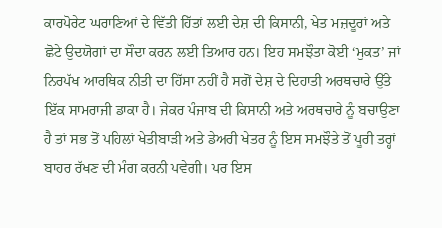ਕਾਰਪੋਰੇਟ ਘਰਾਣਿਆਂ ਦੇ ਵਿੱਤੀ ਹਿੱਤਾਂ ਲਈ ਦੇਸ਼ ਦੀ ਕਿਸਾਨੀ, ਖੇਤ ਮਜ਼ਦੂਰਾਂ ਅਤੇ ਛੋਟੇ ਉਦਯੋਗਾਂ ਦਾ ਸੌਦਾ ਕਰਨ ਲਈ ਤਿਆਰ ਹਨ। ਇਹ ਸਮਝੌਤਾ ਕੋਈ ‘ਮੁਕਤ’ ਜਾਂ ਨਿਰਪੱਖ ਆਰਥਿਕ ਨੀਤੀ ਦਾ ਹਿੱਸਾ ਨਹੀਂ ਹੈ ਸਗੋਂ ਦੇਸ਼ ਦੇ ਦਿਹਾਤੀ ਅਰਥਚਾਰੇ ਉੱਤੇ ਇੱਕ ਸਾਮਰਾਜੀ ਡਾਕਾ ਹੈ। ਜੇਕਰ ਪੰਜਾਬ ਦੀ ਕਿਸਾਨੀ ਅਤੇ ਅਰਥਚਾਰੇ ਨੂੰ ਬਚਾਉਣਾ ਹੈ ਤਾਂ ਸਭ ਤੋਂ ਪਹਿਲਾਂ ਖੇਤੀਬਾੜੀ ਅਤੇ ਡੇਅਰੀ ਖੇਤਰ ਨੂੰ ਇਸ ਸਮਝੌਤੇ ਤੋਂ ਪੂਰੀ ਤਰ੍ਹਾਂ ਬਾਹਰ ਰੱਖਣ ਦੀ ਮੰਗ ਕਰਨੀ ਪਵੇਗੀ। ਪਰ ਇਸ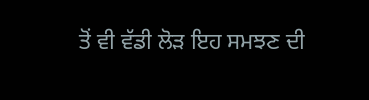ਤੋਂ ਵੀ ਵੱਡੀ ਲੋੜ ਇਹ ਸਮਝਣ ਦੀ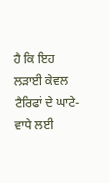ਹੈ ਕਿ ਇਹ ਲੜਾਈ ਕੇਵਲ ਟੈਰਿਫਾਂ ਦੇ ਘਾਟੇ-ਵਾਧੇ ਲਈ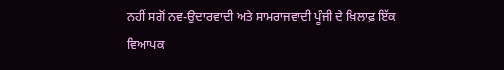ਨਹੀਂ ਸਗੋਂ ਨਵ-ਉਦਾਰਵਾਦੀ ਅਤੇ ਸਾਮਰਾਜਵਾਦੀ ਪੂੰਜੀ ਦੇ ਖ਼ਿਲਾਫ਼ ਇੱਕ ਵਿਆਪਕ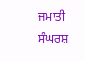ਜਮਾਤੀ ਸੰਘਰਸ਼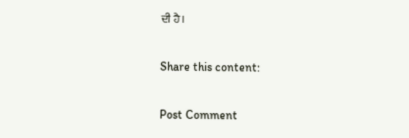ਦੀ ਹੈ।

Share this content:

Post Comment